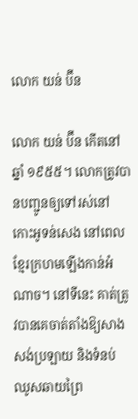លោក យន់ ប៊ីន

លោក យន់ ប៊ីន កើតនៅឆ្នាំ ១៩៥៥។ លោកត្រូវបានបញ្ជូនឲ្យទៅរស់នៅកោះអូទន់សេង នៅពេលខ្មែរក្រហមឡើងកាន់អំណាច។ នៅទីនេះ គាត់ត្រូវបានគេចាត់តាំងឱ្យសាងសង់ប្រឡាយ និងទំនប់ ឈូសឆាយព្រៃ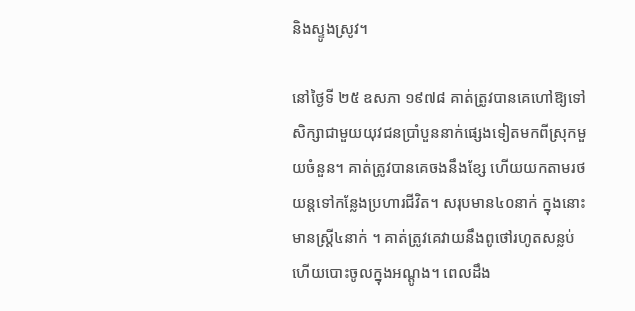និងស្ទូងស្រូវ។

នៅថ្ងៃទី ២៥ ឧសភា ១៩៧៨ គាត់ត្រូវបានគេហៅឱ្យទៅសិក្សាជាមួយយុវជនប្រាំបួននាក់ផ្សេងទៀតមកពីស្រុកមួយចំនួន។ គាត់ត្រូវបានគេចងនឹងខ្សែ ហើយយកតាមរថយន្តទៅកន្លែងប្រហារជីវិត។ សរុបមាន៤០នាក់ ក្នុងនោះមានស្ត្រី៤នាក់ ។ គាត់ត្រូវគេវាយនឹងពូថៅរហូតសន្លប់ ហើយបោះចូលក្នុងអណ្ដូង។ ពេលដឹង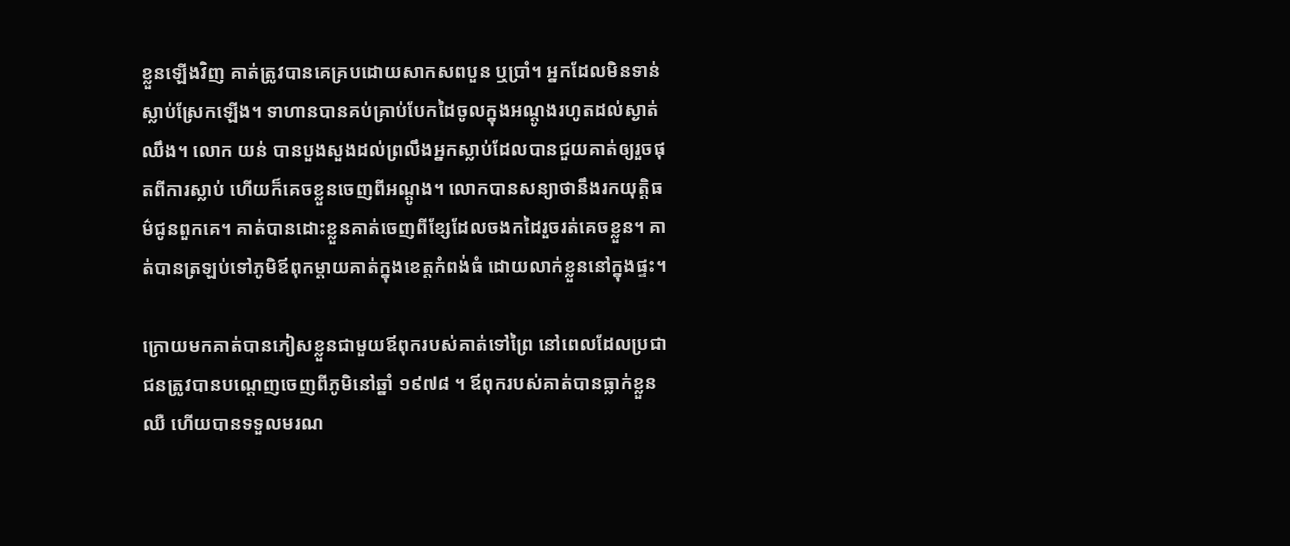ខ្លួនឡើងវិញ គាត់ត្រូវបានគេគ្របដោយសាកសពបួន ឬប្រាំ។ អ្នកដែលមិនទាន់ស្លាប់ស្រែកឡើង។ ទាហានបានគប់គ្រាប់បែកដៃចូលក្នុងអណ្តូងរហូតដល់ស្ងាត់ឈឹង។ លោក យន់ បានបួងសួងដល់ព្រលឹងអ្នកស្លាប់ដែលបានជួយគាត់ឲ្យរួចផុតពីការស្លាប់ ហើយក៏គេចខ្លួនចេញពីអណ្ដូង។ លោកបានសន្យាថានឹងរកយុត្តិធម៌ជូនពួកគេ។ គាត់បានដោះខ្លួនគាត់ចេញពីខ្សែដែលចងកដៃរួចរត់គេចខ្លួន។ គាត់បានត្រឡប់ទៅភូមិឪពុកម្តាយគាត់ក្នុងខេត្តកំពង់ធំ ដោយលាក់ខ្លួននៅក្នុងផ្ទះ។

ក្រោយមកគាត់បានភៀសខ្លួនជាមួយឪពុករបស់គាត់ទៅព្រៃ នៅពេលដែលប្រជាជនត្រូវបានបណ្តេញចេញពីភូមិនៅឆ្នាំ ១៩៧៨ ។ ឪពុករបស់គាត់បានធ្លាក់ខ្លួនឈឺ ហើយបានទទួលមរណ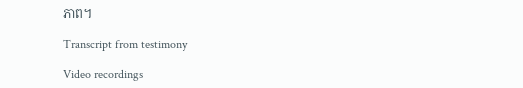ភាព។

Transcript from testimony

Video recordings